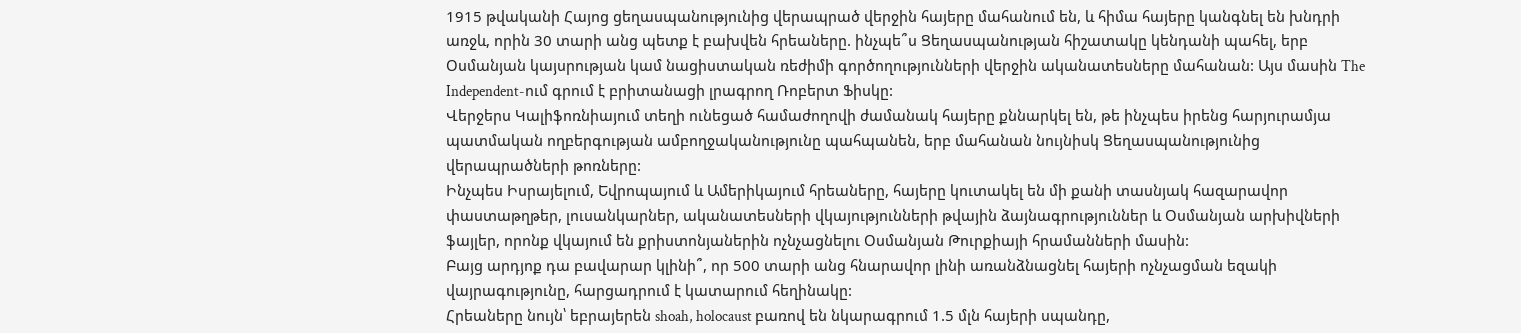1915 թվականի Հայոց ցեղասպանությունից վերապրած վերջին հայերը մահանում են, և հիմա հայերը կանգնել են խնդրի առջև, որին 30 տարի անց պետք է բախվեն հրեաները. ինչպե՞ս Ցեղասպանության հիշատակը կենդանի պահել, երբ Օսմանյան կայսրության կամ նացիստական ռեժիմի գործողությունների վերջին ականատեսները մահանան: Այս մասին The Independent-ում գրում է բրիտանացի լրագրող Ռոբերտ Ֆիսկը:
Վերջերս Կալիֆոռնիայում տեղի ունեցած համաժողովի ժամանակ հայերը քննարկել են, թե ինչպես իրենց հարյուրամյա պատմական ողբերգության ամբողջականությունը պահպանեն, երբ մահանան նույնիսկ Ցեղասպանությունից վերապրածների թոռները:
Ինչպես Իսրայելում, Եվրոպայում և Ամերիկայում հրեաները, հայերը կուտակել են մի քանի տասնյակ հազարավոր փաստաթղթեր, լուսանկարներ, ականատեսների վկայությունների թվային ձայնագրություններ և Օսմանյան արխիվների ֆայլեր, որոնք վկայում են քրիստոնյաներին ոչնչացնելու Օսմանյան Թուրքիայի հրամանների մասին:
Բայց արդյոք դա բավարար կլինի՞, որ 500 տարի անց հնարավոր լինի առանձնացնել հայերի ոչնչացման եզակի վայրագությունը, հարցադրում է կատարում հեղինակը:
Հրեաները նույն՝ եբրայերեն shoah, holocaust բառով են նկարագրում 1.5 մլն հայերի սպանդը,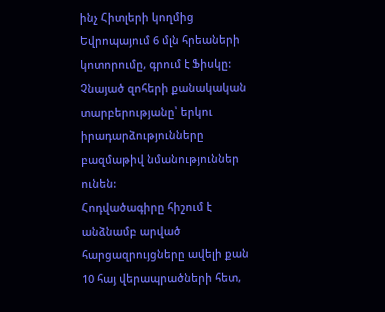ինչ Հիտլերի կողմից Եվրոպայում 6 մլն հրեաների կոտորումը, գրում է Ֆիսկը: Չնայած զոհերի քանակական տարբերությանը՝ երկու իրադարձությունները բազմաթիվ նմանություններ ունեն:
Հոդվածագիրը հիշում է անձնամբ արված հարցազրույցները ավելի քան 10 հայ վերապրածների հետ,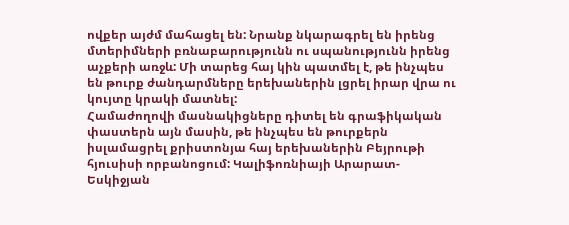ովքեր այժմ մահացել են: Նրանք նկարագրել են իրենց մտերիմների բռնաբարությունն ու սպանությունն իրենց աչքերի առջև: Մի տարեց հայ կին պատմել է, թե ինչպես են թուրք ժանդարմները երեխաներին լցրել իրար վրա ու կույտը կրակի մատնել:
Համաժողովի մասնակիցները դիտել են գրաֆիկական փաստերն այն մասին, թե ինչպես են թուրքերն իսլամացրել քրիստոնյա հայ երեխաներին Բեյրութի հյուսիսի որբանոցում: Կալիֆոռնիայի Արարատ-Եսկիջյան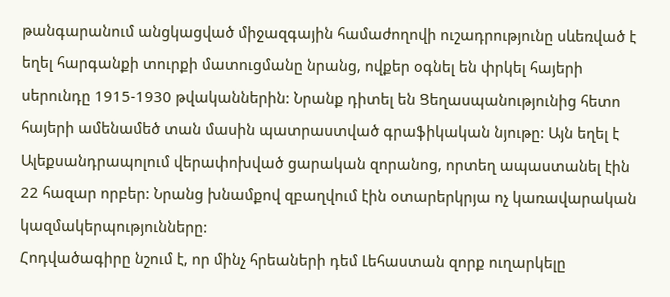թանգարանում անցկացված միջազգային համաժողովի ուշադրությունը սևեռված է եղել հարգանքի տուրքի մատուցմանը նրանց, ովքեր օգնել են փրկել հայերի սերունդը 1915-1930 թվականներին: Նրանք դիտել են Ցեղասպանությունից հետո հայերի ամենամեծ տան մասին պատրաստված գրաֆիկական նյութը: Այն եղել է Ալեքսանդրապոլում վերափոխված ցարական զորանոց, որտեղ ապաստանել էին 22 հազար որբեր: Նրանց խնամքով զբաղվում էին օտարերկրյա ոչ կառավարական կազմակերպությունները:
Հոդվածագիրը նշում է, որ մինչ հրեաների դեմ Լեհաստան զորք ուղարկելը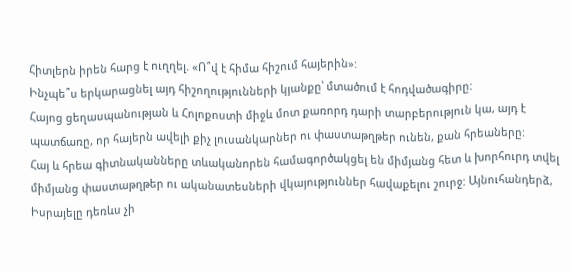Հիտլերն իրեն հարց է ուղղել. «Ո՞վ է հիմա հիշում հայերին»:
Ինչպե՞ս երկարացնել այդ հիշողությունների կյանքը՝ մտածում է հոդվածագիրը:
Հայոց ցեղասպանության և Հոլոքոստի միջև մոտ քառորդ դարի տարբերություն կա, այդ է պատճառը, որ հայերն ավելի քիչ լուսանկարներ ու փաստաթղթեր ունեն, քան հրեաները:
Հայ և հրեա գիտնականները տևականորեն համագործակցել են միմյանց հետ և խորհուրդ տվել միմյանց փաստաթղթեր ու ականատեսների վկայություններ հավաքելու շուրջ: Այնուհանդերձ, Իսրայելը դեռևս չի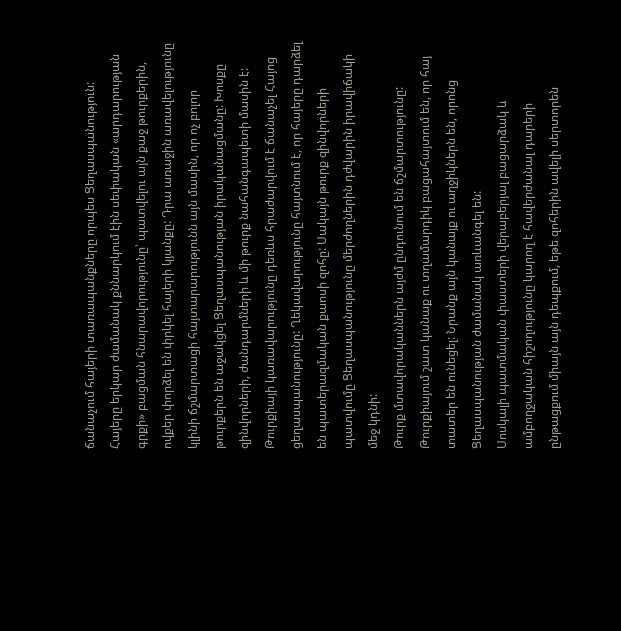ճանաչում հայերի տառապանքները որպես Ցեղասպանություն:
Հայերը երկար ժամանակ քննարկում էին սեփական «արդարության գրքի» բացման հնարավորությունը՝ պատվելու այն քաջ թուրքերին, ովքեր փորձել են փրկել հայերի կյանքը: Դրա առաջին առավելությունը կլինի ճշմարտացի հայտարարությունն այն մասին, որ ոչ բոլոր թուրքերն են աջակցել Ցեղասպանության իրականացմանը: Խոսքը զինվորների, ժանդարմների և մի թուրք նահանգապետի մասին է: Թուրքիայի կառավարությունը դեռևս հրաժարվում է ճանաչել Հայոց ցեղասպանությունը: Ղեկավարությունը հայտնում է, որ հայերը դարձել են պատերազմական քաոսի զոհը: Սակայն թուրք զինվորների պատվումը Ցեղասպանությունը մերժողներին դժվարին իրավիճակի մեջ կդնի:
Թուրք մտավորականներն այժմ ընդունում են ճշմարտությունը: Թուրքիայում շատ կանաք ու տղամարդիկ բացահայտում են, որ հայ տատեր են ունեցել: Նրանք այն կանայք ու աղջիկներն են, որոնց Ցեղասպանության ժամանակ առևանգել են:
Սոսկալի պատմական փաստերի վերաբերյալ բացարձակ և ամբողջական հիշողությունը կարող է հավերժանալ դարերի ընթացքում միայն այն դեպքում, եթե զոհերին ավելի սերտորեն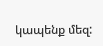կապենք մեզ: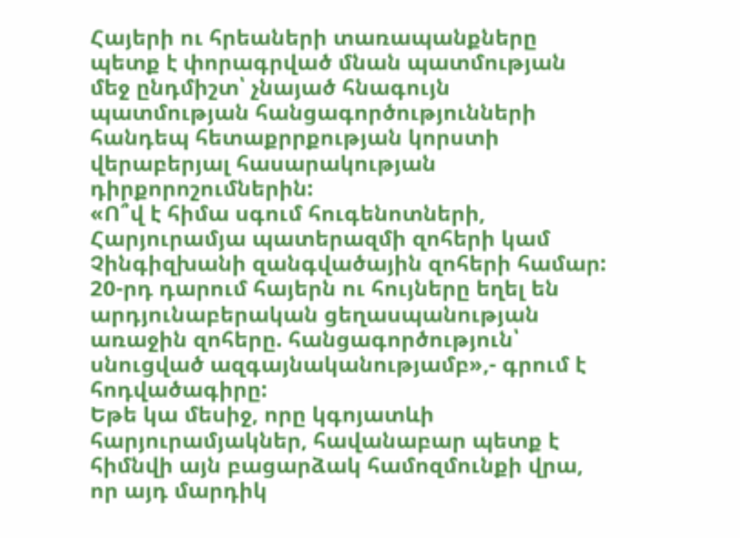Հայերի ու հրեաների տառապանքները պետք է փորագրված մնան պատմության մեջ ընդմիշտ՝ չնայած հնագույն պատմության հանցագործությունների հանդեպ հետաքրրքության կորստի վերաբերյալ հասարակության դիրքորոշումներին:
«Ո՞վ է հիմա սգում հուգենոտների, Հարյուրամյա պատերազմի զոհերի կամ Չինգիզխանի զանգվածային զոհերի համար: 20-րդ դարում հայերն ու հույները եղել են արդյունաբերական ցեղասպանության առաջին զոհերը. հանցագործություն՝ սնուցված ազգայնականությամբ»,- գրում է հոդվածագիրը:
Եթե կա մեսիջ, որը կգոյատևի հարյուրամյակներ, հավանաբար պետք է հիմնվի այն բացարձակ համոզմունքի վրա, որ այդ մարդիկ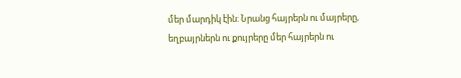մեր մարդիկ էին: Նրանց հայրերն ու մայրերը, եղբայրներն ու քույրերը մեր հայրերն ու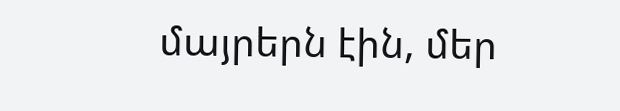մայրերն էին, մեր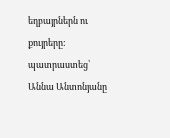եղբայրներն ու քույրերը:
պատրաստեց՝ Աննա Անտոնյանը